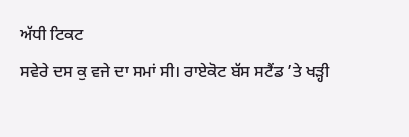ਅੱਧੀ ਟਿਕਟ
ਸਵੇਰੇ ਦਸ ਕੁ ਵਜੇ ਦਾ ਸਮਾਂ ਸੀ। ਰਾਏਕੋਟ ਬੱਸ ਸਟੈਂਡ ’ਤੇ ਖੜ੍ਹੀ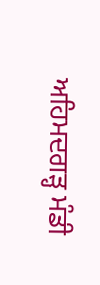ਅਹਿਮਦਗੜ੍ਹ ਮੰਡੀ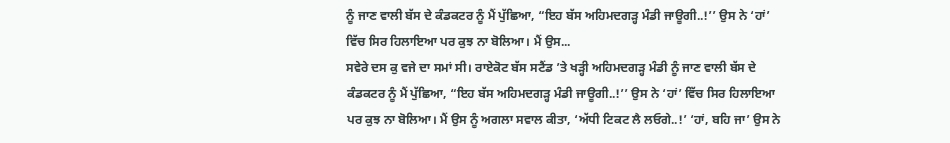ਨੂੰ ਜਾਣ ਵਾਲੀ ਬੱਸ ਦੇ ਕੰਡਕਟਰ ਨੂੰ ਮੈਂ ਪੁੱਛਿਆ, “ਇਹ ਬੱਸ ਅਹਿਮਦਗੜ੍ਹ ਮੰਡੀ ਜਾਊਗੀ..!’’ ਉਸ ਨੇ ‘ਹਾਂ’ ਵਿੱਚ ਸਿਰ ਹਿਲਾਇਆ ਪਰ ਕੁਝ ਨਾ ਬੋਲਿਆ। ਮੈਂ ਉਸ...
ਸਵੇਰੇ ਦਸ ਕੁ ਵਜੇ ਦਾ ਸਮਾਂ ਸੀ। ਰਾਏਕੋਟ ਬੱਸ ਸਟੈਂਡ ’ਤੇ ਖੜ੍ਹੀ ਅਹਿਮਦਗੜ੍ਹ ਮੰਡੀ ਨੂੰ ਜਾਣ ਵਾਲੀ ਬੱਸ ਦੇ ਕੰਡਕਟਰ ਨੂੰ ਮੈਂ ਪੁੱਛਿਆ, “ਇਹ ਬੱਸ ਅਹਿਮਦਗੜ੍ਹ ਮੰਡੀ ਜਾਊਗੀ..!’’ ਉਸ ਨੇ ‘ਹਾਂ’ ਵਿੱਚ ਸਿਰ ਹਿਲਾਇਆ ਪਰ ਕੁਝ ਨਾ ਬੋਲਿਆ। ਮੈਂ ਉਸ ਨੂੰ ਅਗਲਾ ਸਵਾਲ ਕੀਤਾ, ‘ਅੱਧੀ ਟਿਕਟ ਲੈ ਲਓਗੇ..!’ ‘ਹਾਂ, ਬਹਿ ਜਾ’ ਉਸ ਨੇ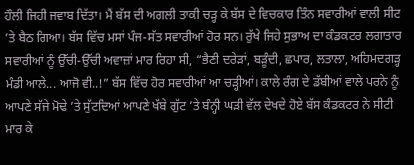ਹੌਲੀ ਜਿਹੀ ਜਵਾਬ ਦਿੱਤਾ। ਮੈਂ ਬੱਸ ਦੀ ਅਗਲੀ ਤਾਕੀ ਚੜ੍ਹ ਕੇ ਬੱਸ ਦੇ ਵਿਚਕਾਰ ਤਿੰਨ ਸਵਾਰੀਆਂ ਵਾਲੀ ਸੀਟ ’ਤੇ ਬੈਠ ਗਿਆ। ਬੱਸ ਵਿੱਚ ਮਸਾਂ ਪੰਜ-ਸੱਤ ਸਵਾਰੀਆਂ ਹੋਰ ਸਨ। ਰੁੱਖੇ ਜਿਹੇ ਸੁਭਾਅ ਦਾ ਕੰਡਕਟਰ ਲਗਾਤਾਰ ਸਵਾਰੀਆਂ ਨੂੰ ਉੱਚੀ-ਉੱਚੀ ਅਵਾਜ਼ਾਂ ਮਾਰ ਰਿਹਾ ਸੀ, “ਭੈਣੀ ਦਰੇੜਾਂ, ਬੜੂੰਦੀ, ਛਪਾਰ, ਲਤਾਲਾ, ਅਹਿਮਦਗੜ੍ਹ ਮੰਡੀ ਆਲੇ... ਆਜੋ ਵੀ..!” ਬੱਸ ਵਿੱਚ ਹੋਰ ਸਵਾਰੀਆਂ ਆ ਚੜ੍ਹੀਆਂ। ਕਾਲੇ ਰੰਗ ਦੇ ਡੱਬੀਆਂ ਵਾਲੇ ਪਰਨੇ ਨੂੰ ਆਪਣੇ ਸੱਜੇ ਮੋਢੇ ’ਤੇ ਸੁੱਟਦਿਆਂ ਆਪਣੇ ਖੱਬੇ ਗੁੱਟ ’ਤੇ ਬੰਨ੍ਹੀ ਘੜੀ ਵੱਲ ਦੇਖਦੇ ਹੋਏ ਬੱਸ ਕੰਡਕਟਰ ਨੇ ਸੀਟੀ ਮਾਰ ਕੇ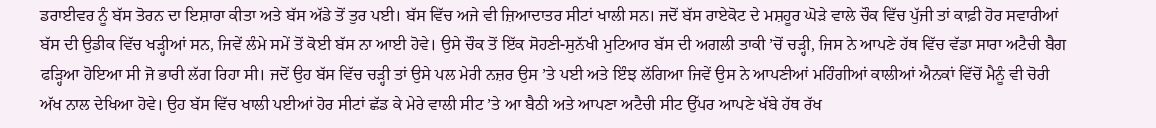ਡਰਾਈਵਰ ਨੂੰ ਬੱਸ ਤੋਰਨ ਦਾ ਇਸ਼ਾਰਾ ਕੀਤਾ ਅਤੇ ਬੱਸ ਅੱਡੇ ਤੋਂ ਤੁਰ ਪਈ। ਬੱਸ ਵਿੱਚ ਅਜੇ ਵੀ ਜ਼ਿਆਦਾਤਰ ਸੀਟਾਂ ਖਾਲੀ ਸਨ। ਜਦੋਂ ਬੱਸ ਰਾਏਕੋਟ ਦੇ ਮਸ਼ਹੂਰ ਘੋੜੇ ਵਾਲੇ ਚੌਕ ਵਿੱਚ ਪੁੱਜੀ ਤਾਂ ਕਾਫ਼ੀ ਹੋਰ ਸਵਾਰੀਆਂ ਬੱਸ ਦੀ ਉਡੀਕ ਵਿੱਚ ਖੜ੍ਹੀਆਂ ਸਨ, ਜਿਵੇਂ ਲੰਮੇ ਸਮੇਂ ਤੋਂ ਕੋਈ ਬੱਸ ਨਾ ਆਈ ਹੋਵੇ। ਉਸੇ ਚੌਕ ਤੋਂ ਇੱਕ ਸੋਹਣੀ-ਸੁਨੱਖੀ ਮੁਟਿਆਰ ਬੱਸ ਦੀ ਅਗਲੀ ਤਾਕੀ ’ਚੋਂ ਚੜ੍ਹੀ, ਜਿਸ ਨੇ ਆਪਣੇ ਹੱਥ ਵਿੱਚ ਵੱਡਾ ਸਾਰਾ ਅਟੈਚੀ ਬੈਗ ਫੜ੍ਹਿਆ ਹੋਇਆ ਸੀ ਜੋ ਭਾਰੀ ਲੱਗ ਰਿਹਾ ਸੀ। ਜਦੋਂ ਉਹ ਬੱਸ ਵਿੱਚ ਚੜ੍ਹੀ ਤਾਂ ਉਸੇ ਪਲ ਮੇਰੀ ਨਜ਼ਰ ਉਸ ’ਤੇ ਪਈ ਅਤੇ ਇੰਝ ਲੱਗਿਆ ਜਿਵੇਂ ਉਸ ਨੇ ਆਪਣੀਆਂ ਮਹਿੰਗੀਆਂ ਕਾਲੀਆਂ ਐਨਕਾਂ ਵਿੱਚੋਂ ਮੈਨੂੰ ਵੀ ਚੋਰੀ ਅੱਖ ਨਾਲ ਦੇਖਿਆ ਹੋਵੇ। ਉਹ ਬੱਸ ਵਿੱਚ ਖਾਲੀ ਪਈਆਂ ਹੋਰ ਸੀਟਾਂ ਛੱਡ ਕੇ ਮੇਰੇ ਵਾਲੀ ਸੀਟ ’ਤੇ ਆ ਬੈਠੀ ਅਤੇ ਆਪਣਾ ਅਟੈਚੀ ਸੀਟ ਉੱਪਰ ਆਪਣੇ ਖੱਬੇ ਹੱਥ ਰੱਖ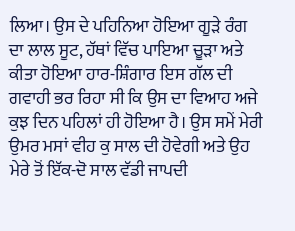ਲਿਆ। ਉਸ ਦੇ ਪਹਿਨਿਆ ਹੋਇਆ ਗੂੜੇ ਰੰਗ ਦਾ ਲਾਲ ਸੂਟ, ਹੱਥਾਂ ਵਿੱਚ ਪਾਇਆ ਚੂੜਾ ਅਤੇ ਕੀਤਾ ਹੋਇਆ ਹਾਰ-ਸ਼ਿੰਗਾਰ ਇਸ ਗੱਲ ਦੀ ਗਵਾਹੀ ਭਰ ਰਿਹਾ ਸੀ ਕਿ ਉਸ ਦਾ ਵਿਆਹ ਅਜੇ ਕੁਝ ਦਿਨ ਪਹਿਲਾਂ ਹੀ ਹੋਇਆ ਹੈ। ਉਸ ਸਮੇਂ ਮੇਰੀ ਉਮਰ ਮਸਾਂ ਵੀਹ ਕੁ ਸਾਲ ਦੀ ਹੋਵੇਗੀ ਅਤੇ ਉਹ ਮੇਰੇ ਤੋਂ ਇੱਕ-ਦੋ ਸਾਲ ਵੱਡੀ ਜਾਪਦੀ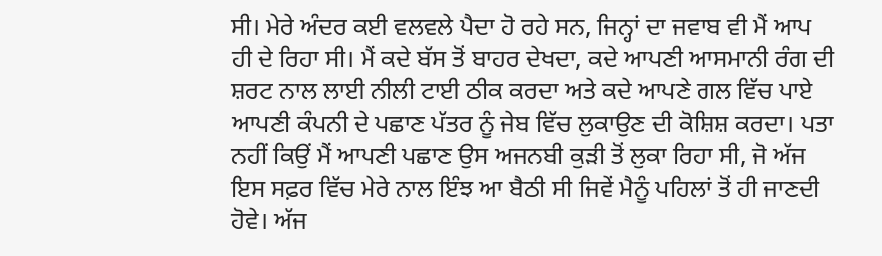ਸੀ। ਮੇਰੇ ਅੰਦਰ ਕਈ ਵਲਵਲੇ ਪੈਦਾ ਹੋ ਰਹੇ ਸਨ, ਜਿਨ੍ਹਾਂ ਦਾ ਜਵਾਬ ਵੀ ਮੈਂ ਆਪ ਹੀ ਦੇ ਰਿਹਾ ਸੀ। ਮੈਂ ਕਦੇ ਬੱਸ ਤੋਂ ਬਾਹਰ ਦੇਖਦਾ, ਕਦੇ ਆਪਣੀ ਆਸਮਾਨੀ ਰੰਗ ਦੀ ਸ਼ਰਟ ਨਾਲ ਲਾਈ ਨੀਲੀ ਟਾਈ ਠੀਕ ਕਰਦਾ ਅਤੇ ਕਦੇ ਆਪਣੇ ਗਲ ਵਿੱਚ ਪਾਏ ਆਪਣੀ ਕੰਪਨੀ ਦੇ ਪਛਾਣ ਪੱਤਰ ਨੂੰ ਜੇਬ ਵਿੱਚ ਲੁਕਾਉਣ ਦੀ ਕੋਸ਼ਿਸ਼ ਕਰਦਾ। ਪਤਾ ਨਹੀਂ ਕਿਉਂ ਮੈਂ ਆਪਣੀ ਪਛਾਣ ਉਸ ਅਜਨਬੀ ਕੁੜੀ ਤੋਂ ਲੁਕਾ ਰਿਹਾ ਸੀ, ਜੋ ਅੱਜ ਇਸ ਸਫ਼ਰ ਵਿੱਚ ਮੇਰੇ ਨਾਲ ਇੰਝ ਆ ਬੈਠੀ ਸੀ ਜਿਵੇਂ ਮੈਨੂੰ ਪਹਿਲਾਂ ਤੋਂ ਹੀ ਜਾਣਦੀ ਹੋਵੇ। ਅੱਜ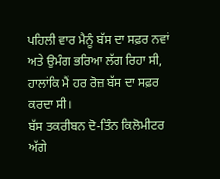ਪਹਿਲੀ ਵਾਰ ਮੈਨੂੰ ਬੱਸ ਦਾ ਸਫ਼ਰ ਨਵਾਂ ਅਤੇ ਉਮੰਗ ਭਰਿਆ ਲੱਗ ਰਿਹਾ ਸੀ, ਹਾਲਾਂਕਿ ਮੈਂ ਹਰ ਰੋਜ਼ ਬੱਸ ਦਾ ਸਫ਼ਰ ਕਰਦਾ ਸੀ।
ਬੱਸ ਤਕਰੀਬਨ ਦੋ-ਤਿੰਨ ਕਿਲੋਮੀਟਰ ਅੱਗੇ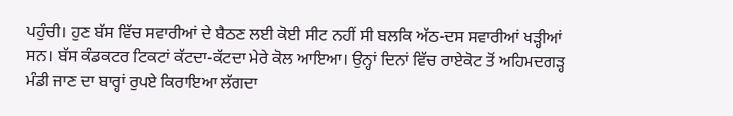ਪਹੁੰਚੀ। ਹੁਣ ਬੱਸ ਵਿੱਚ ਸਵਾਰੀਆਂ ਦੇ ਬੈਠਣ ਲਈ ਕੋਈ ਸੀਟ ਨਹੀਂ ਸੀ ਬਲਕਿ ਅੱਠ-ਦਸ ਸਵਾਰੀਆਂ ਖੜ੍ਹੀਆਂ ਸਨ। ਬੱਸ ਕੰਡਕਟਰ ਟਿਕਟਾਂ ਕੱਟਦਾ-ਕੱਟਦਾ ਮੇਰੇ ਕੋਲ ਆਇਆ। ਉਨ੍ਹਾਂ ਦਿਨਾਂ ਵਿੱਚ ਰਾਏਕੋਟ ਤੋਂ ਅਹਿਮਦਗੜ੍ਹ ਮੰਡੀ ਜਾਣ ਦਾ ਬਾਰ੍ਹਾਂ ਰੁਪਏ ਕਿਰਾਇਆ ਲੱਗਦਾ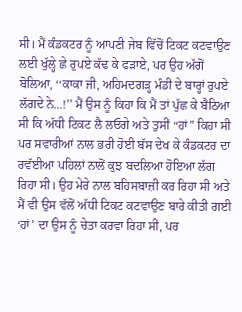ਸੀ। ਮੈਂ ਕੰਡਕਟਰ ਨੂੰ ਆਪਣੀ ਜੇਬ ਵਿੱਚੋਂ ਟਿਕਟ ਕਟਵਾਉਣ ਲਈ ਖੁੱਲ੍ਹੇ ਛੇ ਰੁਪਏ ਕੱਢ ਕੇ ਫੜਾਏ, ਪਰ ਉਹ ਅੱਗੋਂ ਬੋਲਿਆ, ‘‘ਕਾਕਾ ਜੀ, ਅਹਿਮਦਗੜ੍ਹ ਮੰਡੀ ਦੇ ਬਾਰ੍ਹਾਂ ਰੁਪਏ ਲੱਗਦੇ ਨੇ...!’’ ਮੈਂ ਉਸ ਨੂੰ ਕਿਹਾ ਕਿ ਮੈਂ ਤਾਂ ਪੁੱਛ ਕੇ ਬੈਠਿਆ ਸੀ ਕਿ ਅੱਧੀ ਟਿਕਟ ਲੈ ਲਓਗੇ ਅਤੇ ਤੁਸੀਂ “ਹਾਂ” ਕਿਹਾ ਸੀ ਪਰ ਸਵਾਰੀਆਂ ਨਾਲ ਭਰੀ ਹੋਈ ਬੱਸ ਦੇਖ ਕੇ ਕੰਡਕਟਰ ਦਾ ਰਵੱਈਆ ਪਹਿਲਾਂ ਨਾਲੋਂ ਕੁਝ ਬਦਲਿਆ ਹੋਇਆ ਲੱਗ ਰਿਹਾ ਸੀ। ਉਹ ਮੇਰੇ ਨਾਲ ਬਹਿਸਬਾਜ਼ੀ ਕਰ ਰਿਹਾ ਸੀ ਅਤੇ ਮੈਂ ਵੀ ਉਸ ਵੱਲੋਂ ਅੱਧੀ ਟਿਕਟ ਕਟਵਾਉਣ ਬਾਰੇ ਕੀਤੀ ਗਈ ‘ਹਾਂ’ ਦਾ ਉਸ ਨੂੰ ਚੇਤਾ ਕਰਵਾ ਰਿਹਾ ਸੀ, ਪਰ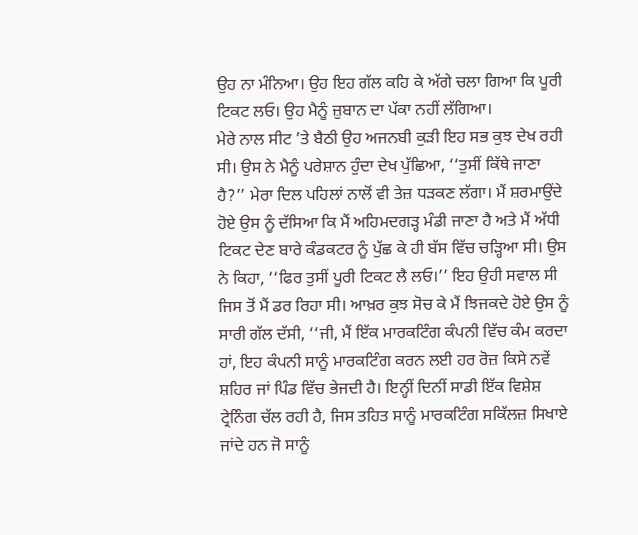ਉਹ ਨਾ ਮੰਨਿਆ। ਉਹ ਇਹ ਗੱਲ ਕਹਿ ਕੇ ਅੱਗੇ ਚਲਾ ਗਿਆ ਕਿ ਪੂਰੀ ਟਿਕਟ ਲਓ। ਉਹ ਮੈਨੂੰ ਜ਼ੁਬਾਨ ਦਾ ਪੱਕਾ ਨਹੀਂ ਲੱਗਿਆ।
ਮੇਰੇ ਨਾਲ ਸੀਟ ’ਤੇ ਬੈਠੀ ਉਹ ਅਜਨਬੀ ਕੁੜੀ ਇਹ ਸਭ ਕੁਝ ਦੇਖ ਰਹੀ ਸੀ। ਉਸ ਨੇ ਮੈਨੂੰ ਪਰੇਸ਼ਾਨ ਹੁੰਦਾ ਦੇਖ ਪੁੱਛਿਆ, ‘‘ਤੁਸੀਂ ਕਿੱਥੇ ਜਾਣਾ ਹੈ?’’ ਮੇਰਾ ਦਿਲ ਪਹਿਲਾਂ ਨਾਲੋਂ ਵੀ ਤੇਜ਼ ਧੜਕਣ ਲੱਗਾ। ਮੈਂ ਸ਼ਰਮਾਉਂਦੇ ਹੋਏ ਉਸ ਨੂੰ ਦੱਸਿਆ ਕਿ ਮੈਂ ਅਹਿਮਦਗੜ੍ਹ ਮੰਡੀ ਜਾਣਾ ਹੈ ਅਤੇ ਮੈਂ ਅੱਧੀ ਟਿਕਟ ਦੇਣ ਬਾਰੇ ਕੰਡਕਟਰ ਨੂੰ ਪੁੱਛ ਕੇ ਹੀ ਬੱਸ ਵਿੱਚ ਚੜ੍ਹਿਆ ਸੀ। ਉਸ ਨੇ ਕਿਹਾ, ‘‘ਫਿਰ ਤੁਸੀਂ ਪੂਰੀ ਟਿਕਟ ਲੈ ਲਓ।’’ ਇਹ ਉਹੀ ਸਵਾਲ ਸੀ ਜਿਸ ਤੋਂ ਮੈਂ ਡਰ ਰਿਹਾ ਸੀ। ਆਖ਼ਰ ਕੁਝ ਸੋਚ ਕੇ ਮੈਂ ਝਿਜਕਦੇ ਹੋਏ ਉਸ ਨੂੰ ਸਾਰੀ ਗੱਲ ਦੱਸੀ, ‘‘ਜੀ, ਮੈਂ ਇੱਕ ਮਾਰਕਟਿੰਗ ਕੰਪਨੀ ਵਿੱਚ ਕੰਮ ਕਰਦਾ ਹਾਂ, ਇਹ ਕੰਪਨੀ ਸਾਨੂੰ ਮਾਰਕਟਿੰਗ ਕਰਨ ਲਈ ਹਰ ਰੋਜ਼ ਕਿਸੇ ਨਵੇਂ ਸ਼ਹਿਰ ਜਾਂ ਪਿੰਡ ਵਿੱਚ ਭੇਜਦੀ ਹੈ। ਇਨ੍ਹੀਂ ਦਿਨੀਂ ਸਾਡੀ ਇੱਕ ਵਿਸ਼ੇਸ਼ ਟ੍ਰੇਨਿੰਗ ਚੱਲ ਰਹੀ ਹੈ, ਜਿਸ ਤਹਿਤ ਸਾਨੂੰ ਮਾਰਕਟਿੰਗ ਸਕਿੱਲਜ਼ ਸਿਖਾਏ ਜਾਂਦੇ ਹਨ ਜੋ ਸਾਨੂੰ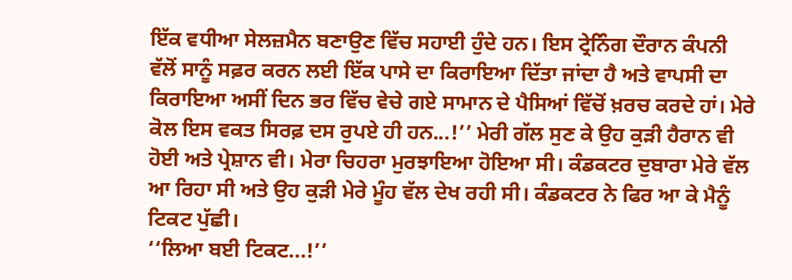ਇੱਕ ਵਧੀਆ ਸੇਲਜ਼ਮੈਨ ਬਣਾਉਣ ਵਿੱਚ ਸਹਾਈ ਹੁੰਦੇ ਹਨ। ਇਸ ਟ੍ਰੇਨਿੰਗ ਦੌਰਾਨ ਕੰਪਨੀ ਵੱਲੋਂ ਸਾਨੂੰ ਸਫ਼ਰ ਕਰਨ ਲਈ ਇੱਕ ਪਾਸੇ ਦਾ ਕਿਰਾਇਆ ਦਿੱਤਾ ਜਾਂਦਾ ਹੈ ਅਤੇ ਵਾਪਸੀ ਦਾ ਕਿਰਾਇਆ ਅਸੀਂ ਦਿਨ ਭਰ ਵਿੱਚ ਵੇਚੇ ਗਏ ਸਾਮਾਨ ਦੇ ਪੈਸਿਆਂ ਵਿੱਚੋਂ ਖ਼ਰਚ ਕਰਦੇ ਹਾਂ। ਮੇਰੇ ਕੋਲ ਇਸ ਵਕਤ ਸਿਰਫ਼ ਦਸ ਰੁਪਏ ਹੀ ਹਨ...!’’ ਮੇਰੀ ਗੱਲ ਸੁਣ ਕੇ ਉਹ ਕੁੜੀ ਹੈਰਾਨ ਵੀ ਹੋਈ ਅਤੇ ਪ੍ਰੇਸ਼ਾਨ ਵੀ। ਮੇਰਾ ਚਿਹਰਾ ਮੁਰਝਾਇਆ ਹੋਇਆ ਸੀ। ਕੰਡਕਟਰ ਦੁਬਾਰਾ ਮੇਰੇ ਵੱਲ ਆ ਰਿਹਾ ਸੀ ਅਤੇ ਉਹ ਕੁੜੀ ਮੇਰੇ ਮੂੰਹ ਵੱਲ ਦੇਖ ਰਹੀ ਸੀ। ਕੰਡਕਟਰ ਨੇ ਫਿਰ ਆ ਕੇ ਮੈਨੂੰ ਟਿਕਟ ਪੁੱਛੀ।
‘‘ਲਿਆ ਬਈ ਟਿਕਟ...!’’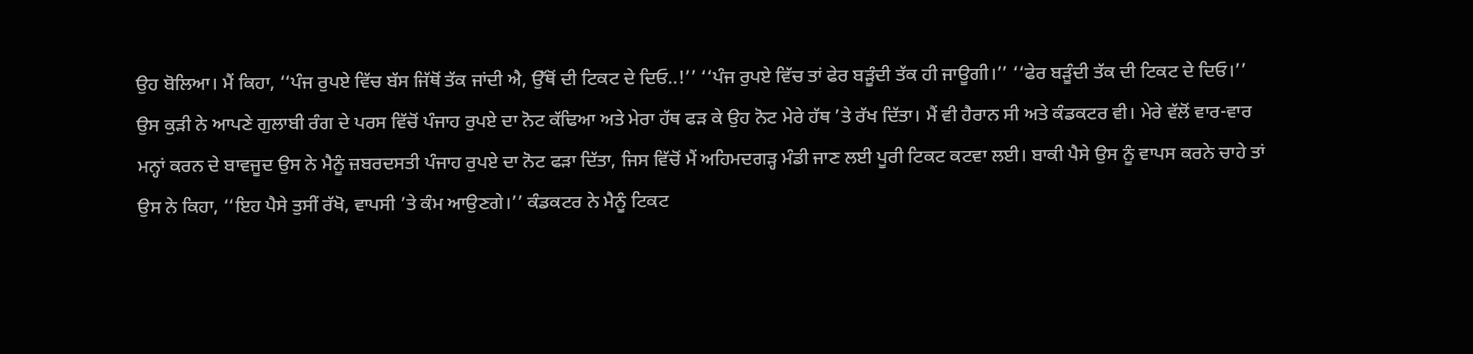ਉਹ ਬੋਲਿਆ। ਮੈਂ ਕਿਹਾ, ‘‘ਪੰਜ ਰੁਪਏ ਵਿੱਚ ਬੱਸ ਜਿੱਥੋਂ ਤੱਕ ਜਾਂਦੀ ਐ, ਉੱਥੋਂ ਦੀ ਟਿਕਟ ਦੇ ਦਿਓ..!’’ ‘‘ਪੰਜ ਰੁਪਏ ਵਿੱਚ ਤਾਂ ਫੇਰ ਬੜੂੰਦੀ ਤੱਕ ਹੀ ਜਾਊਗੀ।’’ ‘‘ਫੇਰ ਬੜੂੰਦੀ ਤੱਕ ਦੀ ਟਿਕਟ ਦੇ ਦਿਓ।’’
ਉਸ ਕੁੜੀ ਨੇ ਆਪਣੇ ਗੁਲਾਬੀ ਰੰਗ ਦੇ ਪਰਸ ਵਿੱਚੋਂ ਪੰਜਾਹ ਰੁਪਏ ਦਾ ਨੋਟ ਕੱਢਿਆ ਅਤੇ ਮੇਰਾ ਹੱਥ ਫੜ ਕੇ ਉਹ ਨੋਟ ਮੇਰੇ ਹੱਥ ’ਤੇ ਰੱਖ ਦਿੱਤਾ। ਮੈਂ ਵੀ ਹੈਰਾਨ ਸੀ ਅਤੇ ਕੰਡਕਟਰ ਵੀ। ਮੇਰੇ ਵੱਲੋਂ ਵਾਰ-ਵਾਰ ਮਨ੍ਹਾਂ ਕਰਨ ਦੇ ਬਾਵਜੂਦ ਉਸ ਨੇ ਮੈਨੂੰ ਜ਼ਬਰਦਸਤੀ ਪੰਜਾਹ ਰੁਪਏ ਦਾ ਨੋਟ ਫੜਾ ਦਿੱਤਾ, ਜਿਸ ਵਿੱਚੋਂ ਮੈਂ ਅਹਿਮਦਗੜ੍ਹ ਮੰਡੀ ਜਾਣ ਲਈ ਪੂਰੀ ਟਿਕਟ ਕਟਵਾ ਲਈ। ਬਾਕੀ ਪੈਸੇ ਉਸ ਨੂੰ ਵਾਪਸ ਕਰਨੇ ਚਾਹੇ ਤਾਂ ਉਸ ਨੇ ਕਿਹਾ, ‘‘ਇਹ ਪੈਸੇ ਤੁਸੀਂ ਰੱਖੋ, ਵਾਪਸੀ ’ਤੇ ਕੰਮ ਆਉਣਗੇ।’’ ਕੰਡਕਟਰ ਨੇ ਮੈਨੂੰ ਟਿਕਟ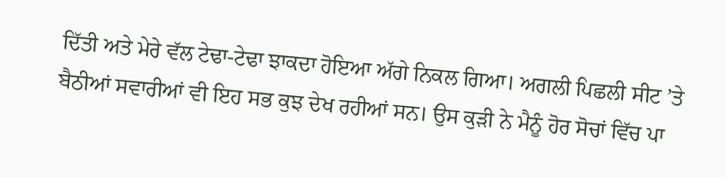ਦਿੱਤੀ ਅਤੇ ਮੇਰੇ ਵੱਲ ਟੇਢਾ-ਟੇਢਾ ਝਾਕਦਾ ਹੋਇਆ ਅੱਗੇ ਨਿਕਲ ਗਿਆ। ਅਗਲੀ ਪਿਛਲੀ ਸੀਟ ’ਤੇ ਬੈਠੀਆਂ ਸਵਾਰੀਆਂ ਵੀ ਇਹ ਸਭ ਕੁਝ ਦੇਖ ਰਹੀਆਂ ਸਨ। ਉਸ ਕੁੜੀ ਨੇ ਮੈਨੂੰ ਹੋਰ ਸੋਚਾਂ ਵਿੱਚ ਪਾ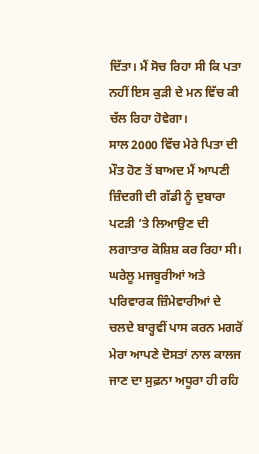ਦਿੱਤਾ। ਮੈਂ ਸੋਚ ਰਿਹਾ ਸੀ ਕਿ ਪਤਾ ਨਹੀਂ ਇਸ ਕੁੜੀ ਦੇ ਮਨ ਵਿੱਚ ਕੀ ਚੱਲ ਰਿਹਾ ਹੋਵੇਗਾ।
ਸਾਲ 2000 ਵਿੱਚ ਮੇਰੇ ਪਿਤਾ ਦੀ ਮੌਤ ਹੋਣ ਤੋਂ ਬਾਅਦ ਮੈਂ ਆਪਣੀ ਜ਼ਿੰਦਗੀ ਦੀ ਗੱਡੀ ਨੂੰ ਦੁਬਾਰਾ ਪਟੜੀ ’ਤੇ ਲਿਆਉਣ ਦੀ ਲਗਾਤਾਰ ਕੋਸ਼ਿਸ਼ ਕਰ ਰਿਹਾ ਸੀ। ਘਰੇਲੂ ਮਜਬੂਰੀਆਂ ਅਤੇ ਪਰਿਵਾਰਕ ਜ਼ਿੰਮੇਵਾਰੀਆਂ ਦੇ ਚਲਦੇ ਬਾਰ੍ਹਵੀਂ ਪਾਸ ਕਰਨ ਮਗਰੋਂ ਮੇਰਾ ਆਪਣੇ ਦੋਸਤਾਂ ਨਾਲ ਕਾਲਜ ਜਾਣ ਦਾ ਸੁਫ਼ਨਾ ਅਧੂਰਾ ਹੀ ਰਹਿ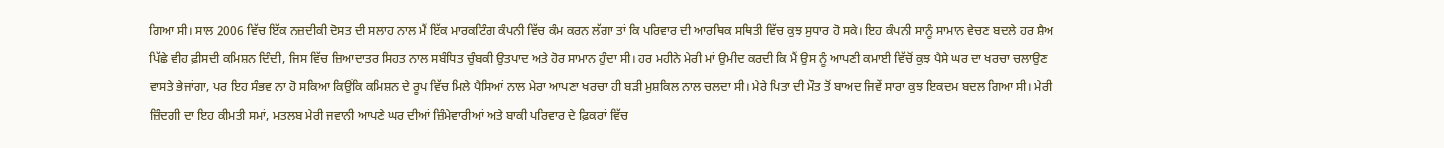ਗਿਆ ਸੀ। ਸਾਲ 2006 ਵਿੱਚ ਇੱਕ ਨਜ਼ਦੀਕੀ ਦੋਸਤ ਦੀ ਸਲਾਹ ਨਾਲ ਮੈਂ ਇੱਕ ਮਾਰਕਟਿੰਗ ਕੰਪਨੀ ਵਿੱਚ ਕੰਮ ਕਰਨ ਲੱਗਾ ਤਾਂ ਕਿ ਪਰਿਵਾਰ ਦੀ ਆਰਥਿਕ ਸਥਿਤੀ ਵਿੱਚ ਕੁਝ ਸੁਧਾਰ ਹੋ ਸਕੇ। ਇਹ ਕੰਪਨੀ ਸਾਨੂੰ ਸਾਮਾਨ ਵੇਚਣ ਬਦਲੇ ਹਰ ਸ਼ੈਅ ਪਿੱਛੇ ਵੀਹ ਫ਼ੀਸਦੀ ਕਮਿਸ਼ਨ ਦਿੰਦੀ, ਜਿਸ ਵਿੱਚ ਜ਼ਿਆਦਾਤਰ ਸਿਹਤ ਨਾਲ ਸਬੰਧਿਤ ਚੁੰਬਕੀ ਉਤਪਾਦ ਅਤੇ ਹੋਰ ਸਾਮਾਨ ਹੁੰਦਾ ਸੀ। ਹਰ ਮਹੀਨੇ ਮੇਰੀ ਮਾਂ ਉਮੀਦ ਕਰਦੀ ਕਿ ਮੈਂ ਉਸ ਨੂੰ ਆਪਣੀ ਕਮਾਈ ਵਿੱਚੋਂ ਕੁਝ ਪੈਸੇ ਘਰ ਦਾ ਖਰਚਾ ਚਲਾਉਣ ਵਾਸਤੇ ਭੇਜਾਂਗਾ, ਪਰ ਇਹ ਸੰਭਵ ਨਾ ਹੋ ਸਕਿਆ ਕਿਉਂਕਿ ਕਮਿਸ਼ਨ ਦੇ ਰੂਪ ਵਿੱਚ ਮਿਲੇ ਪੈਸਿਆਂ ਨਾਲ ਮੇਰਾ ਆਪਣਾ ਖਰਚਾ ਹੀ ਬੜੀ ਮੁਸ਼ਕਿਲ ਨਾਲ ਚਲਦਾ ਸੀ। ਮੇਰੇ ਪਿਤਾ ਦੀ ਮੌਤ ਤੋਂ ਬਾਅਦ ਜਿਵੇਂ ਸਾਰਾ ਕੁਝ ਇਕਦਮ ਬਦਲ ਗਿਆ ਸੀ। ਮੇਰੀ ਜ਼ਿੰਦਗੀ ਦਾ ਇਹ ਕੀਮਤੀ ਸਮਾਂ, ਮਤਲਬ ਮੇਰੀ ਜਵਾਨੀ ਆਪਣੇ ਘਰ ਦੀਆਂ ਜ਼ਿੰਮੇਵਾਰੀਆਂ ਅਤੇ ਬਾਕੀ ਪਰਿਵਾਰ ਦੇ ਫ਼ਿਕਰਾਂ ਵਿੱਚ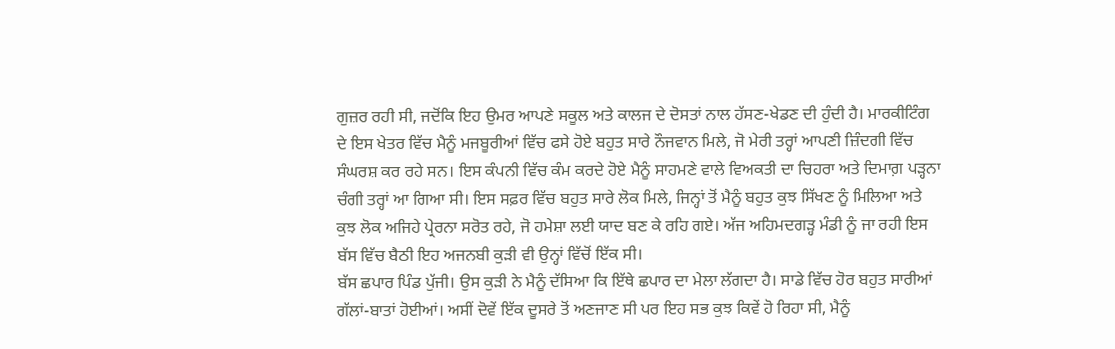ਗੁਜ਼ਰ ਰਹੀ ਸੀ, ਜਦੋਂਕਿ ਇਹ ਉਮਰ ਆਪਣੇ ਸਕੂਲ ਅਤੇ ਕਾਲਜ ਦੇ ਦੋਸਤਾਂ ਨਾਲ ਹੱਸਣ-ਖੇਡਣ ਦੀ ਹੁੰਦੀ ਹੈ। ਮਾਰਕੀਟਿੰਗ ਦੇ ਇਸ ਖੇਤਰ ਵਿੱਚ ਮੈਨੂੰ ਮਜਬੂਰੀਆਂ ਵਿੱਚ ਫਸੇ ਹੋਏ ਬਹੁਤ ਸਾਰੇ ਨੌਜਵਾਨ ਮਿਲੇ, ਜੋ ਮੇਰੀ ਤਰ੍ਹਾਂ ਆਪਣੀ ਜ਼ਿੰਦਗੀ ਵਿੱਚ ਸੰਘਰਸ਼ ਕਰ ਰਹੇ ਸਨ। ਇਸ ਕੰਪਨੀ ਵਿੱਚ ਕੰਮ ਕਰਦੇ ਹੋਏ ਮੈਨੂੰ ਸਾਹਮਣੇ ਵਾਲੇ ਵਿਅਕਤੀ ਦਾ ਚਿਹਰਾ ਅਤੇ ਦਿਮਾਗ਼ ਪੜ੍ਹਨਾ ਚੰਗੀ ਤਰ੍ਹਾਂ ਆ ਗਿਆ ਸੀ। ਇਸ ਸਫ਼ਰ ਵਿੱਚ ਬਹੁਤ ਸਾਰੇ ਲੋਕ ਮਿਲੇ, ਜਿਨ੍ਹਾਂ ਤੋਂ ਮੈਨੂੰ ਬਹੁਤ ਕੁਝ ਸਿੱਖਣ ਨੂੰ ਮਿਲਿਆ ਅਤੇ ਕੁਝ ਲੋਕ ਅਜਿਹੇ ਪ੍ਰੇਰਨਾ ਸਰੋਤ ਰਹੇ, ਜੋ ਹਮੇਸ਼ਾ ਲਈ ਯਾਦ ਬਣ ਕੇ ਰਹਿ ਗਏ। ਅੱਜ ਅਹਿਮਦਗੜ੍ਹ ਮੰਡੀ ਨੂੰ ਜਾ ਰਹੀ ਇਸ ਬੱਸ ਵਿੱਚ ਬੈਠੀ ਇਹ ਅਜਨਬੀ ਕੁੜੀ ਵੀ ਉਨ੍ਹਾਂ ਵਿੱਚੋਂ ਇੱਕ ਸੀ।
ਬੱਸ ਛਪਾਰ ਪਿੰਡ ਪੁੱਜੀ। ਉਸ ਕੁੜੀ ਨੇ ਮੈਨੂੰ ਦੱਸਿਆ ਕਿ ਇੱਥੇ ਛਪਾਰ ਦਾ ਮੇਲਾ ਲੱਗਦਾ ਹੈ। ਸਾਡੇ ਵਿੱਚ ਹੋਰ ਬਹੁਤ ਸਾਰੀਆਂ ਗੱਲਾਂ-ਬਾਤਾਂ ਹੋਈਆਂ। ਅਸੀਂ ਦੋਵੇਂ ਇੱਕ ਦੂਸਰੇ ਤੋਂ ਅਣਜਾਣ ਸੀ ਪਰ ਇਹ ਸਭ ਕੁਝ ਕਿਵੇਂ ਹੋ ਰਿਹਾ ਸੀ, ਮੈਨੂੰ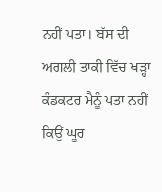ਨਹੀਂ ਪਤਾ। ਬੱਸ ਦੀ ਅਗਲੀ ਤਾਕੀ ਵਿੱਚ ਖੜ੍ਹਾ ਕੰਡਕਟਰ ਮੈਨੂੰ ਪਤਾ ਨਹੀਂ ਕਿਉਂ ਘੂਰ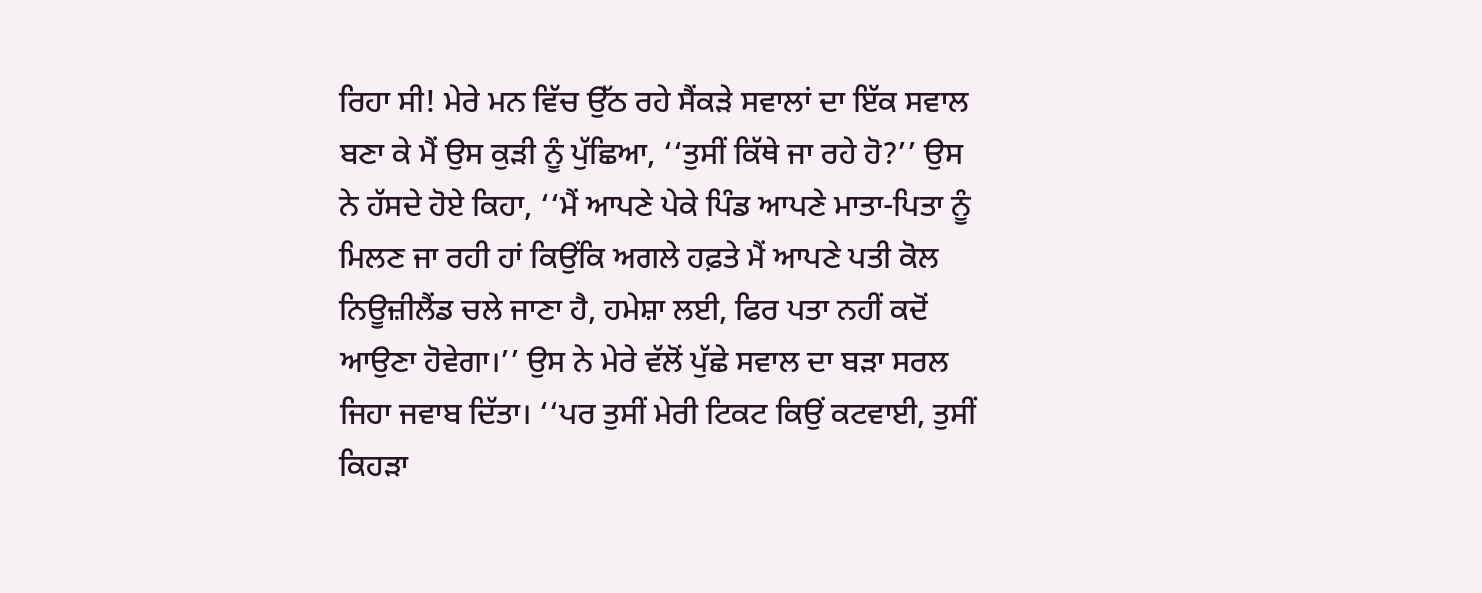ਰਿਹਾ ਸੀ! ਮੇਰੇ ਮਨ ਵਿੱਚ ਉੱਠ ਰਹੇ ਸੈਂਕੜੇ ਸਵਾਲਾਂ ਦਾ ਇੱਕ ਸਵਾਲ ਬਣਾ ਕੇ ਮੈਂ ਉਸ ਕੁੜੀ ਨੂੰ ਪੁੱਛਿਆ, ‘‘ਤੁਸੀਂ ਕਿੱਥੇ ਜਾ ਰਹੇ ਹੋ?’’ ਉਸ ਨੇ ਹੱਸਦੇ ਹੋਏ ਕਿਹਾ, ‘‘ਮੈਂ ਆਪਣੇ ਪੇਕੇ ਪਿੰਡ ਆਪਣੇ ਮਾਤਾ-ਪਿਤਾ ਨੂੰ ਮਿਲਣ ਜਾ ਰਹੀ ਹਾਂ ਕਿਉਂਕਿ ਅਗਲੇ ਹਫ਼ਤੇ ਮੈਂ ਆਪਣੇ ਪਤੀ ਕੋਲ ਨਿਊਜ਼ੀਲੈਂਡ ਚਲੇ ਜਾਣਾ ਹੈ, ਹਮੇਸ਼ਾ ਲਈ, ਫਿਰ ਪਤਾ ਨਹੀਂ ਕਦੋਂ ਆਉਣਾ ਹੋਵੇਗਾ।’’ ਉਸ ਨੇ ਮੇਰੇ ਵੱਲੋਂ ਪੁੱਛੇ ਸਵਾਲ ਦਾ ਬੜਾ ਸਰਲ ਜਿਹਾ ਜਵਾਬ ਦਿੱਤਾ। ‘‘ਪਰ ਤੁਸੀਂ ਮੇਰੀ ਟਿਕਟ ਕਿਉਂ ਕਟਵਾਈ, ਤੁਸੀਂ ਕਿਹੜਾ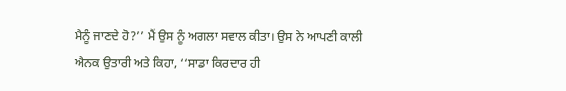ਮੈਨੂੰ ਜਾਣਦੇ ਹੋ?’’ ਮੈਂ ਉਸ ਨੂੰ ਅਗਲਾ ਸਵਾਲ ਕੀਤਾ। ਉਸ ਨੇ ਆਪਣੀ ਕਾਲੀ ਐਨਕ ਉਤਾਰੀ ਅਤੇ ਕਿਹਾ, ‘‘ਸਾਡਾ ਕਿਰਦਾਰ ਹੀ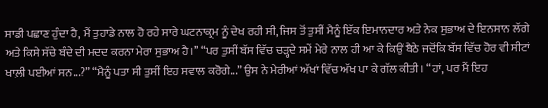ਸਾਡੀ ਪਛਾਣ ਹੁੰਦਾ ਹੈ, ਮੈਂ ਤੁਹਾਡੇ ਨਾਲ ਹੋ ਰਹੇ ਸਾਰੇ ਘਟਨਾਕ੍ਰਮ ਨੂੰ ਦੇਖ ਰਹੀ ਸੀ, ਜਿਸ ਤੋਂ ਤੁਸੀਂ ਮੈਨੂੰ ਇੱਕ ਇਮਾਨਦਾਰ ਅਤੇ ਨੇਕ ਸੁਭਾਅ ਦੇ ਇਨਸਾਨ ਲੱਗੇ ਅਤੇ ਕਿਸੇ ਸੱਚੇ ਬੰਦੇ ਦੀ ਮਦਦ ਕਰਨਾ ਮੇਰਾ ਸੁਭਾਅ ਹੈ।’’ “ਪਰ ਤੁਸੀਂ ਬੱਸ ਵਿੱਚ ਚੜ੍ਹਦੇ ਸਮੇਂ ਮੇਰੇ ਨਾਲ ਹੀ ਆ ਕੇ ਕਿਉਂ ਬੈਠੇ ਜਦੋਂਕਿ ਬੱਸ ਵਿੱਚ ਹੋਰ ਵੀ ਸੀਟਾਂ ਖਾਲ਼ੀ ਪਈਆਂ ਸਨ...?” “ਮੈਨੂੰ ਪਤਾ ਸੀ ਤੁਸੀਂ ਇਹ ਸਵਾਲ ਕਰੋਗੇ...” ਉਸ ਨੇ ਮੇਰੀਆਂ ਅੱਖਾਂ ਵਿੱਚ ਅੱਖ ਪਾ ਕੇ ਗੱਲ ਕੀਤੀ। “ਹਾਂ, ਪਰ ਮੈਂ ਇਹ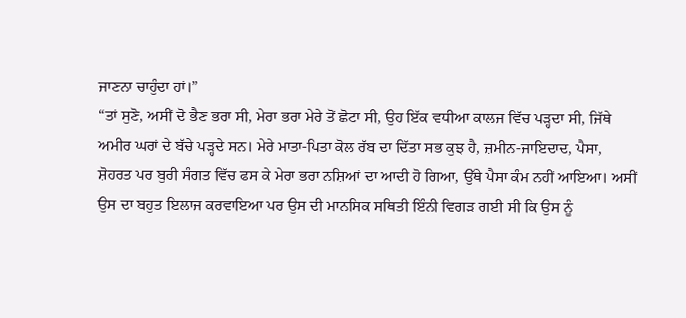ਜਾਣਨਾ ਚਾਹੁੰਦਾ ਹਾਂ।”
“ਤਾਂ ਸੁਣੋ, ਅਸੀਂ ਦੋ ਭੈਣ ਭਰਾ ਸੀ, ਮੇਰਾ ਭਰਾ ਮੇਰੇ ਤੋਂ ਛੋਟਾ ਸੀ, ਉਹ ਇੱਕ ਵਧੀਆ ਕਾਲਜ ਵਿੱਚ ਪੜ੍ਹਦਾ ਸੀ, ਜਿੱਥੇ ਅਮੀਰ ਘਰਾਂ ਦੇ ਬੱਚੇ ਪੜ੍ਹਦੇ ਸਨ। ਮੇਰੇ ਮਾਤਾ-ਪਿਤਾ ਕੋਲ ਰੱਬ ਦਾ ਦਿੱਤਾ ਸਭ ਕੁਝ ਹੈ, ਜ਼ਮੀਨ-ਜਾਇਦਾਦ, ਪੈਸਾ, ਸ਼ੋਹਰਤ ਪਰ ਬੁਰੀ ਸੰਗਤ ਵਿੱਚ ਫਸ ਕੇ ਮੇਰਾ ਭਰਾ ਨਸ਼ਿਆਂ ਦਾ ਆਦੀ ਹੋ ਗਿਆ, ਉੱਥੇ ਪੈਸਾ ਕੰਮ ਨਹੀਂ ਆਇਆ। ਅਸੀਂ ਉਸ ਦਾ ਬਹੁਤ ਇਲਾਜ ਕਰਵਾਇਆ ਪਰ ਉਸ ਦੀ ਮਾਨਸਿਕ ਸਥਿਤੀ ਇੰਨੀ ਵਿਗੜ ਗਈ ਸੀ ਕਿ ਉਸ ਨੂੰ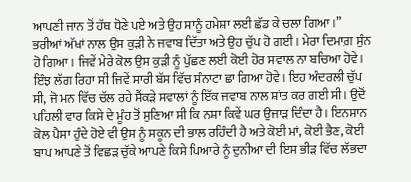ਆਪਣੀ ਜਾਨ ਤੋਂ ਹੱਥ ਧੋਣੇ ਪਏ ਅਤੇ ਉਹ ਸਾਨੂੰ ਹਮੇਸ਼ਾ ਲਈ ਛੱਡ ਕੇ ਚਲਾ ਗਿਆ।” ਭਰੀਆਂ ਅੱਖਾਂ ਨਾਲ ਉਸ ਕੁੜੀ ਨੇ ਜਵਾਬ ਦਿੱਤਾ ਅਤੇ ਉਹ ਚੁੱਪ ਹੋ ਗਈ। ਮੇਰਾ ਦਿਮਾਗ਼ ਸੁੰਨ ਹੋ ਗਿਆ। ਜਿਵੇਂ ਮੇਰੇ ਕੋਲ ਉਸ ਕੁੜੀ ਨੂੰ ਪੁੱਛਣ ਲਈ ਕੋਈ ਹੋਰ ਸਵਾਲ ਨਾ ਬਚਿਆ ਹੋਵੇ। ਇੰਝ ਲੱਗ ਰਿਹਾ ਸੀ ਜਿਵੇਂ ਸਾਰੀ ਬੱਸ ਵਿੱਚ ਸੰਨਾਟਾ ਛਾ ਗਿਆ ਹੋਵੇ। ਇਹ ਅੰਦਰਲੀ ਚੁੱਪ ਸੀ, ਜੋ ਮਨ ਵਿੱਚ ਚੱਲ ਰਹੇ ਸੈਂਕੜੇ ਸਵਾਲਾਂ ਨੂੰ ਇੱਕ ਜਵਾਬ ਨਾਲ ਸ਼ਾਂਤ ਕਰ ਗਈ ਸੀ। ਉਦੋਂ ਪਹਿਲੀ ਵਾਰ ਕਿਸੇ ਦੇ ਮੂੰਹ ਤੋਂ ਸੁਣਿਆ ਸੀ ਕਿ ਨਸ਼ਾ ਕਿਵੇਂ ਘਰ ਉਜਾੜ ਦਿੰਦਾ ਹੈ। ਇਨਸਾਨ ਕੋਲ ਪੈਸਾ ਹੁੰਦੇ ਹੋਏ ਵੀ ਉਸ ਨੂੰ ਸਕੂਨ ਦੀ ਭਾਲ ਰਹਿੰਦੀ ਹੈ ਅਤੇ ਕੋਈ ਮਾਂ, ਕੋਈ ਭੈਣ, ਕੋਈ ਬਾਪ ਆਪਣੇ ਤੋਂ ਵਿਛੜ ਚੁੱਕੇ ਆਪਣੇ ਕਿਸੇ ਪਿਆਰੇ ਨੂੰ ਦੁਨੀਆ ਦੀ ਇਸ ਭੀੜ ਵਿੱਚ ਲੱਭਦਾ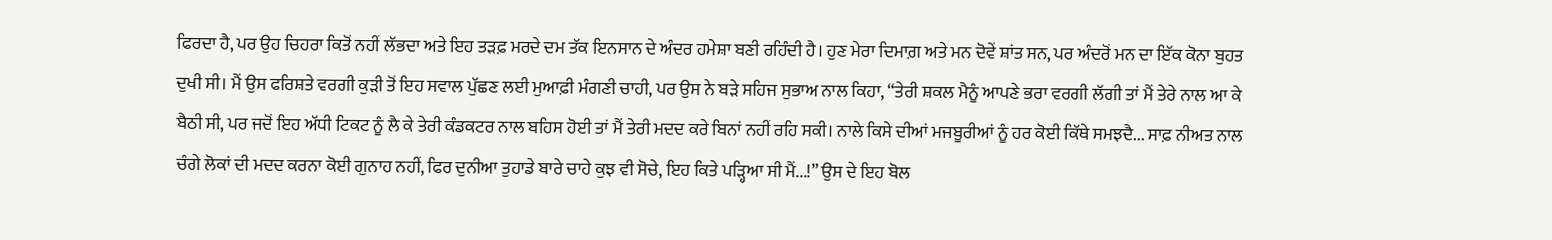ਫਿਰਦਾ ਹੈ, ਪਰ ਉਹ ਚਿਹਰਾ ਕਿਤੋਂ ਨਹੀਂ ਲੱਭਦਾ ਅਤੇ ਇਹ ਤੜਫ਼ ਮਰਦੇ ਦਮ ਤੱਕ ਇਨਸਾਨ ਦੇ ਅੰਦਰ ਹਮੇਸ਼ਾ ਬਣੀ ਰਹਿੰਦੀ ਹੈ। ਹੁਣ ਮੇਰਾ ਦਿਮਾਗ਼ ਅਤੇ ਮਨ ਦੋਵੇਂ ਸ਼ਾਂਤ ਸਨ, ਪਰ ਅੰਦਰੋਂ ਮਨ ਦਾ ਇੱਕ ਕੋਨਾ ਬੁਹਤ ਦੁਖੀ ਸੀ। ਮੈਂ ਉਸ ਫਰਿਸ਼ਤੇ ਵਰਗੀ ਕੁੜੀ ਤੋਂ ਇਹ ਸਵਾਲ ਪੁੱਛਣ ਲਈ ਮੁਆਫ਼ੀ ਮੰਗਣੀ ਚਾਹੀ, ਪਰ ਉਸ ਨੇ ਬੜੇ ਸਹਿਜ ਸੁਭਾਅ ਨਾਲ ਕਿਹਾ, “ਤੇਰੀ ਸ਼ਕਲ ਮੈਨੂੰ ਆਪਣੇ ਭਰਾ ਵਰਗੀ ਲੱਗੀ ਤਾਂ ਮੈਂ ਤੇਰੇ ਨਾਲ ਆ ਕੇ ਬੈਠੀ ਸੀ, ਪਰ ਜਦੋਂ ਇਹ ਅੱਧੀ ਟਿਕਟ ਨੂੰ ਲੈ ਕੇ ਤੇਰੀ ਕੰਡਕਟਰ ਨਾਲ ਬਹਿਸ ਹੋਈ ਤਾਂ ਮੈਂ ਤੇਰੀ ਮਦਦ ਕਰੇ ਬਿਨਾਂ ਨਹੀਂ ਰਹਿ ਸਕੀ। ਨਾਲੇ ਕਿਸੇ ਦੀਆਂ ਮਜਬੂਰੀਆਂ ਨੂੰ ਹਰ ਕੋਈ ਕਿੱਥੇ ਸਮਝਦੈ... ਸਾਫ਼ ਨੀਅਤ ਨਾਲ ਚੰਗੇ ਲੋਕਾਂ ਦੀ ਮਦਦ ਕਰਨਾ ਕੋਈ ਗੁਨਾਹ ਨਹੀਂ, ਫਿਰ ਦੁਨੀਆ ਤੁਹਾਡੇ ਬਾਰੇ ਚਾਹੇ ਕੁਝ ਵੀ ਸੋਚੇ, ਇਹ ਕਿਤੇ ਪੜ੍ਹਿਆ ਸੀ ਮੈਂ...!” ਉਸ ਦੇ ਇਹ ਬੋਲ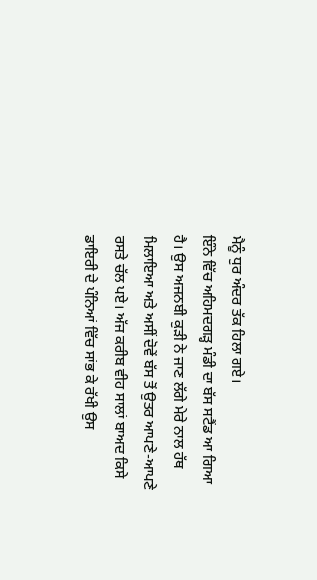ਮੈਨੂੰ ਧੁਰ ਅੰਦਰ ਤੱਕ ਹਿਲਾ ਗਏ।
ਇੰਨੇ ਵਿੱਚ ਅਹਿਮਦਗੜ੍ਹ ਮੰਡੀ ਦਾ ਬੱਸ ਸਟੈਂਡ ਆ ਗਿਆ ਹੈ। ਉਸ ਅਜਨਬੀ ਕੁੜੀ ਨੇ ਜਾਣ ਲੱਗੇ ਮੇਰੇ ਨਾਲ ਹੱਥ ਮਿਲਾਇਆ ਅਤੇ ਅਸੀਂ ਦੋਵੇਂ ਬੱਸ ਤੋਂ ਉਤਰ ਆਪਣੇ-ਆਪਣੇ ਰਸਤੇ ਚੱਲ ਪਏ। ਅੱਜ ਕਰੀਬ ਵੀਹ ਸਾਲਾਂ ਬਾਅਦ ਕਿਸੇ ਡਾਇਰੀ ਦੇ ਪੰਨਿਆਂ ਵਿੱਚ ਸਾਂਭ ਕੇ ਰੱਖੀ ਉਸ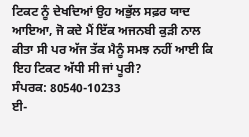ਟਿਕਟ ਨੂੰ ਦੇਖਦਿਆਂ ਉਹ ਅਭੁੱਲ ਸਫ਼ਰ ਯਾਦ ਆਇਆ, ਜੋ ਕਦੇ ਮੈਂ ਇੱਕ ਅਜਨਬੀ ਕੁੜੀ ਨਾਲ ਕੀਤਾ ਸੀ ਪਰ ਅੱਜ ਤੱਕ ਮੈਨੂੰ ਸਮਝ ਨਹੀਂ ਆਈ ਕਿ ਇਹ ਟਿਕਟ ਅੱਧੀ ਸੀ ਜਾਂ ਪੂਰੀ?
ਸੰਪਰਕ: 80540-10233
ਈ-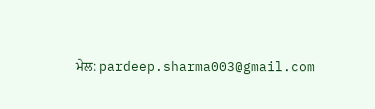ਮੇਲ: pardeep.sharma003@gmail.com